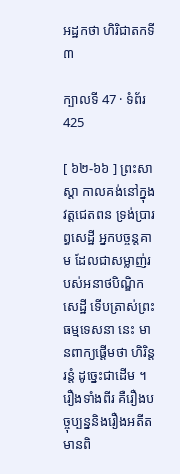អដ្ឋកថា ហិរិជាតកទី ៣

ក្បាលទី 47 · ទំព័រ 425

[ ៦២-៦៦ ] ព្រះសាស្តា កាលគង់នៅក្នុងវត្តជេតពន ទ្រង់ប្រារព្ធសេដ្ឋី អ្នកបច្ចន្តគាម ដែលជាសម្លាញ់របស់អនាថបិណ្ឌិកសេដ្ឋី ទើបត្រាស់ព្រះធម្មទេសនា នេះ មានពាក្យផ្តើមថា ហិរិន្តរន្តំ ដូច្នេះជាដើម ។ រឿងទាំងពីរ គឺរឿងបច្ចុប្បន្ននិងរឿងអតីត មានពិ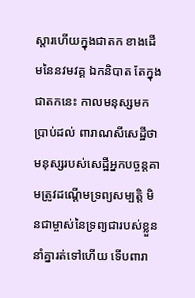ស្តារហើយក្នុងជាតក ខាងដើមនៃនវមវគ្គ ឯកនិបាត តែក្នុងជាតកនេះ កាលមនុស្សមកប្រាប់ដល់ ពារាណសីសេដ្ឋីថា មនុស្សរបស់សេដ្ឋីអ្នកបច្ចន្តគាមត្រូវដណ្តើមទ្រព្យសម្បត្តិ មិនជាម្ចាស់នៃទ្រព្យជារបស់ខ្លួននាំគ្នារត់ទៅហើយ ទើបពារា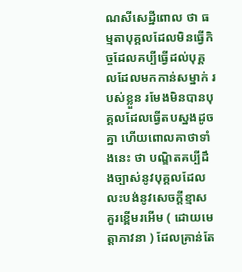ណសីសេដ្ឋីពោល ថា ធម្មតាបុគ្គលដែលមិនធ្វើកិច្ចដែលគប្បីធ្វើដល់បុគ្គលដែលមកកាន់សម្នាក់ របស់ខ្លួន រមែងមិនបានបុគ្គលដែលធ្វើតបស្នងដូចគ្នា ហើយពោលគាថាទាំងនេះ ថា បណ្ឌិតគប្បីដឹងច្បាស់នូវបុគ្គលដែលលះបង់នូវសេចក្តីខ្មាស គួរខ្ពើមរអើម ( ដោយមេត្តាភាវនា ) ដែលគ្រាន់តែ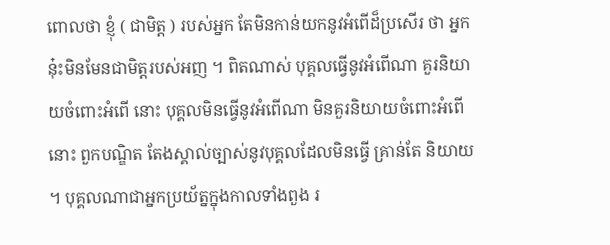ពោលថា ខ្ញុំ ( ជាមិត្ត ) របស់អ្នក តែមិនកាន់យកនូវអំពើដ៏ប្រសើរ ថា អ្នកនុ៎ះមិនមែនជាមិត្តរបស់អញ ។ ពិតណាស់ បុគ្គលធ្វើនូវអំពើណា គួរនិយាយចំពោះអំពើ នោះ បុគ្គលមិនធ្វើនូវអំពើណា មិនគួរនិយាយចំពោះអំពើនោះ ពួកបណ្ឌិត តែងស្គាល់ច្បាស់នូវបុគ្គលដែលមិនធ្វើ គ្រាន់តែ និយាយ ។ បុគ្គលណាជាអ្នកប្រយ័ត្នក្នុងកាលទាំងពួង រ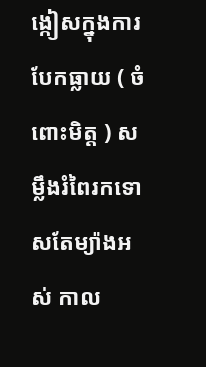ង្កៀសក្នុងការ បែកធ្លាយ ( ចំពោះមិត្ត ) សម្លឹងរំពៃរកទោសតែម្យ៉ាងអស់ កាល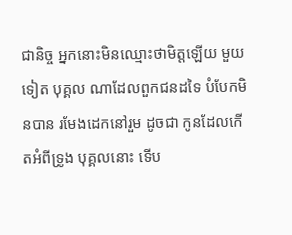ជានិច្ច អ្នកនោះមិនឈ្មោះថាមិត្តឡើយ មួយទៀត បុគ្គល ណាដែលពួកជនដទៃ បំបែកមិនបាន រមែងដេកនៅរួម ដូចជា កូនដែលកើតអំពីទ្រូង បុគ្គលនោះ ទើប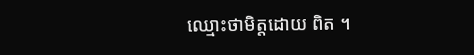ឈ្មោះថាមិត្តដោយ ពិត ។